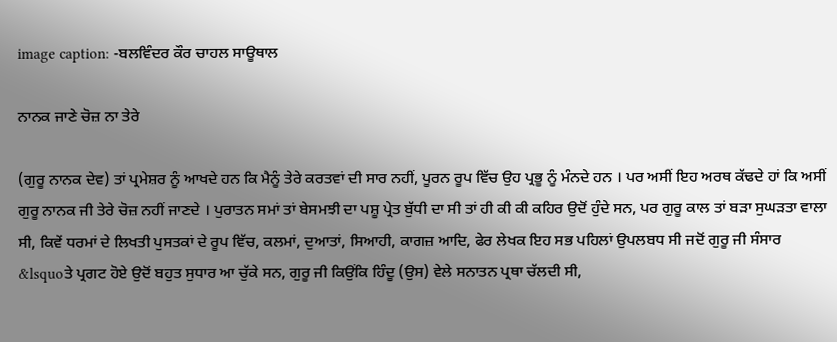image caption: -ਬਲਵਿੰਦਰ ਕੌਰ ਚਾਹਲ ਸਾਊਥਾਲ

ਨਾਨਕ ਜਾਣੇ ਚੋਜ਼ ਨਾ ਤੇਰੇ

(ਗੁਰੂ ਨਾਨਕ ਦੇਵ) ਤਾਂ ਪ੍ਰਮੇਸ਼ਰ ਨੂੰ ਆਖਦੇ ਹਨ ਕਿ ਮੈਨੂੰ ਤੇਰੇ ਕਰਤਵਾਂ ਦੀ ਸਾਰ ਨਹੀਂ, ਪੂਰਨ ਰੂਪ ਵਿੱਚ ਉਹ ਪ੍ਰਭੂ ਨੂੰ ਮੰਨਦੇ ਹਨ । ਪਰ ਅਸੀਂ ਇਹ ਅਰਥ ਕੱਢਦੇ ਹਾਂ ਕਿ ਅਸੀਂ ਗੁਰੂ ਨਾਨਕ ਜੀ ਤੇਰੇ ਚੋਜ਼ ਨਹੀਂ ਜਾਣਦੇ । ਪੁਰਾਤਨ ਸਮਾਂ ਤਾਂ ਬੇਸਮਝੀ ਦਾ ਪਸ਼ੂ ਪ੍ਰੇਤ ਬੁੱਧੀ ਦਾ ਸੀ ਤਾਂ ਹੀ ਕੀ ਕੀ ਕਹਿਰ ਉਦੋਂ ਹੁੰਦੇ ਸਨ, ਪਰ ਗੁਰੂ ਕਾਲ ਤਾਂ ਬੜਾ ਸੁਘੜਤਾ ਵਾਲਾ ਸੀ, ਕਿਵੇਂ ਧਰਮਾਂ ਦੇ ਲਿਖਤੀ ਪੁਸਤਕਾਂ ਦੇ ਰੂਪ ਵਿੱਚ, ਕਲਮਾਂ, ਦੁਆਤਾਂ, ਸਿਆਹੀ, ਕਾਗਜ਼ ਆਦਿ, ਫੇਰ ਲੇਖਕ ਇਹ ਸਭ ਪਹਿਲਾਂ ਉਪਲਬਧ ਸੀ ਜਦੋਂ ਗੁਰੂ ਜੀ ਸੰਸਾਰ &lsquoਤੇ ਪ੍ਰਗਟ ਹੋਏ ਉਦੋਂ ਬਹੁਤ ਸੁਧਾਰ ਆ ਚੁੱਕੇ ਸਨ, ਗੁਰੂ ਜੀ ਕਿਉਂਕਿ ਹਿੰਦੂ (ਉਸ) ਵੇਲੇ ਸਨਾਤਨ ਪ੍ਰਥਾ ਚੱਲਦੀ ਸੀ,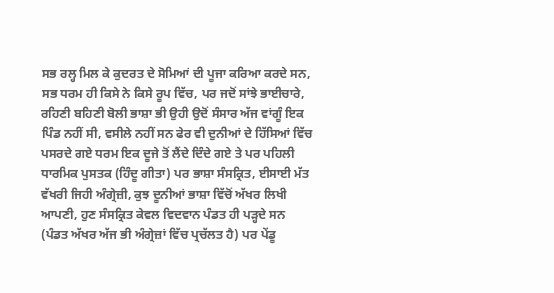ਸਭ ਰਲ੍ਹ ਮਿਲ ਕੇ ਕੁਦਰਤ ਦੇ ਸੋਮਿਆਂ ਦੀ ਪੂਜਾ ਕਰਿਆ ਕਰਦੇ ਸਨ, ਸਭ ਧਰਮ ਹੀ ਕਿਸੇ ਨੇ ਕਿਸੇ ਰੂਪ ਵਿੱਚ, ਪਰ ਜਦੋਂ ਸਾਂਝੇ ਭਾਈਚਾਰੇ, ਰਹਿਣੀ ਬਹਿਣੀ ਬੋਲੀ ਭਾਸ਼ਾ ਭੀ ਉਹੀ ਉਦੋਂ ਸੰਸਾਰ ਅੱਜ ਵਾਂਗੂੰ ਇਕ ਪਿੰਡ ਨਹੀਂ ਸੀ, ਵਸੀਲੇ ਨਹੀਂ ਸਨ ਫੇਰ ਵੀ ਦੁਨੀਆਂ ਦੇ ਹਿੱਸਿਆਂ ਵਿੱਚ ਪਸਰਦੇ ਗਏ ਧਰਮ ਇਕ ਦੂਜੇ ਤੋਂ ਲੈਂਦੇ ਦਿੰਦੇ ਗਏ ਤੇ ਪਰ ਪਹਿਲੀ ਧਾਰਮਿਕ ਪੁਸਤਕ (ਹਿੰਦੂ ਗੀਤਾ) ਪਰ ਭਾਸ਼ਾ ਸੰਸਕ੍ਰਿਤ, ਈਸਾਈ ਮੱਤ ਵੱਖਰੀ ਜਿਹੀ ਅੰਗ੍ਰੇਜ਼ੀ, ਕੁਝ ਦੂਨੀਆਂ ਭਾਸ਼ਾ ਵਿੱਚੋਂ ਅੱਖਰ ਲਿਖੀ ਆਪਣੀ, ਹੁਣ ਸੰਸਕ੍ਰਿਤ ਕੇਵਲ ਵਿਦਵਾਨ ਪੰਡਤ ਹੀ ਪੜ੍ਹਦੇ ਸਨ (ਪੰਡਤ ਅੱਖਰ ਅੱਜ ਭੀ ਅੰਗ੍ਰੇਜ਼ਾਂ ਵਿੱਚ ਪ੍ਰਚੱਲਤ ਹੈ) ਪਰ ਪੇਂਡੂ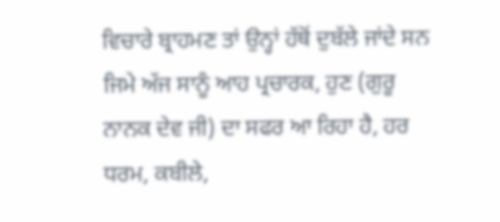ਵਿਚਾਰੇ ਬ੍ਰਾਹਮਣ ਤਾਂ ਉਨ੍ਹਾਂ ਹੱਥੋਂ ਦੁਬੱਲੇ ਜਾਂਦੇ ਸਨ ਜਿਮੇ ਅੱਜ ਸਾਨੂੰ ਆਹ ਪ੍ਰਚਾਰਕ, ਹੁਣ (ਗੁਰੂ ਨਾਨਕ ਦੇਵ ਜੀ) ਦਾ ਸਫਰ ਆ ਰਿਹਾ ਹੈ, ਹਰ ਧਰਮ, ਕਬੀਲੇ,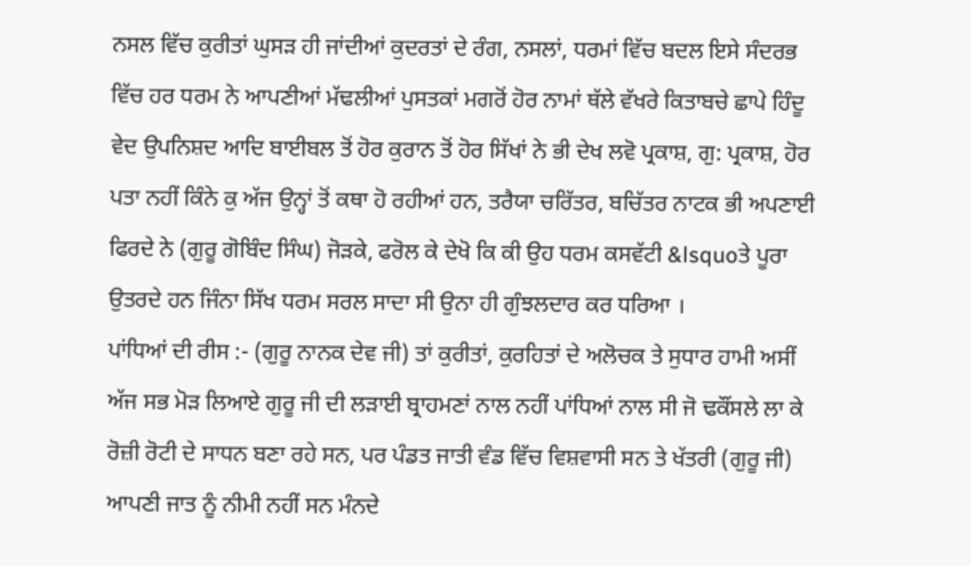ਨਸਲ ਵਿੱਚ ਕੁਰੀਤਾਂ ਘੁਸੜ ਹੀ ਜਾਂਦੀਆਂ ਕੁਦਰਤਾਂ ਦੇ ਰੰਗ, ਨਸਲਾਂ, ਧਰਮਾਂ ਵਿੱਚ ਬਦਲ ਇਸੇ ਸੰਦਰਭ ਵਿੱਚ ਹਰ ਧਰਮ ਨੇ ਆਪਣੀਆਂ ਮੱਢਲੀਆਂ ਪੁਸਤਕਾਂ ਮਗਰੋਂ ਹੋਰ ਨਾਮਾਂ ਥੱਲੇ ਵੱਖਰੇ ਕਿਤਾਬਚੇ ਛਾਪੇ ਹਿੰਦੂ ਵੇਦ ਉਪਨਿਸ਼ਦ ਆਦਿ ਬਾਈਬਲ ਤੋਂ ਹੋਰ ਕੁਰਾਨ ਤੋਂ ਹੋਰ ਸਿੱਖਾਂ ਨੇ ਭੀ ਦੇਖ ਲਵੋ ਪ੍ਰਕਾਸ਼, ਗੁ: ਪ੍ਰਕਾਸ਼, ਹੋਰ ਪਤਾ ਨਹੀਂ ਕਿੰਨੇ ਕੁ ਅੱਜ ਉਨ੍ਹਾਂ ਤੋਂ ਕਥਾ ਹੋ ਰਹੀਆਂ ਹਨ, ਤਰੈਯਾ ਚਰਿੱਤਰ, ਬਚਿੱਤਰ ਨਾਟਕ ਭੀ ਅਪਣਾਈ ਫਿਰਦੇ ਨੇ (ਗੁਰੂ ਗੋਬਿੰਦ ਸਿੰਘ) ਜੋੜਕੇ, ਫਰੋਲ ਕੇ ਦੇਖੋ ਕਿ ਕੀ ਉਹ ਧਰਮ ਕਸਵੱਟੀ &lsquoਤੇ ਪੂਰਾ ਉਤਰਦੇ ਹਨ ਜਿੰਨਾ ਸਿੱਖ ਧਰਮ ਸਰਲ ਸਾਦਾ ਸੀ ਉਨਾ ਹੀ ਗੁੰਝਲਦਾਰ ਕਰ ਧਰਿਆ ।
ਪਾਂਧਿਆਂ ਦੀ ਰੀਸ :- (ਗੁਰੂ ਨਾਨਕ ਦੇਵ ਜੀ) ਤਾਂ ਕੁਰੀਤਾਂ, ਕੁਰਹਿਤਾਂ ਦੇ ਅਲੋਚਕ ਤੇ ਸੁਧਾਰ ਹਾਮੀ ਅਸੀਂ ਅੱਜ ਸਭ ਮੋੜ ਲਿਆਏ ਗੁਰੂ ਜੀ ਦੀ ਲੜਾਈ ਬ੍ਰਾਹਮਣਾਂ ਨਾਲ ਨਹੀਂ ਪਾਂਧਿਆਂ ਨਾਲ ਸੀ ਜੋ ਢਕੌਂਸਲੇ ਲਾ ਕੇ ਰੋਜ਼ੀ ਰੋਟੀ ਦੇ ਸਾਧਨ ਬਣਾ ਰਹੇ ਸਨ, ਪਰ ਪੰਡਤ ਜਾਤੀ ਵੰਡ ਵਿੱਚ ਵਿਸ਼ਵਾਸੀ ਸਨ ਤੇ ਖੱਤਰੀ (ਗੁਰੂ ਜੀ) ਆਪਣੀ ਜਾਤ ਨੂੰ ਨੀਮੀ ਨਹੀਂ ਸਨ ਮੰਨਦੇ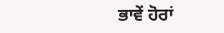ਭਾਵੇਂ ਹੋਰਾਂ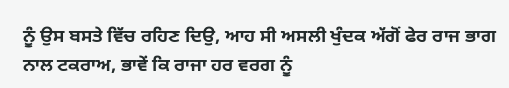ਨੂੰ ਉਸ ਬਸਤੇ ਵਿੱਚ ਰਹਿਣ ਦਿਉ, ਆਹ ਸੀ ਅਸਲੀ ਖੁੰਦਕ ਅੱਗੋਂ ਫੇਰ ਰਾਜ ਭਾਗ ਨਾਲ ਟਕਰਾਅ, ਭਾਵੇਂ ਕਿ ਰਾਜਾ ਹਰ ਵਰਗ ਨੂੰ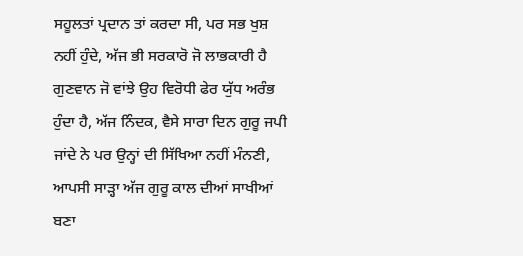ਸਹੂਲਤਾਂ ਪ੍ਰਦਾਨ ਤਾਂ ਕਰਦਾ ਸੀ, ਪਰ ਸਭ ਖੁਸ਼ ਨਹੀਂ ਹੁੰਦੇ, ਅੱਜ ਭੀ ਸਰਕਾਰੋ ਜੋ ਲਾਭਕਾਰੀ ਹੈ ਗੁਣਵਾਨ ਜੋ ਵਾਂਝੇ ਉਹ ਵਿਰੋਧੀ ਫੇਰ ਯੁੱਧ ਅਰੰਭ ਹੁੰਦਾ ਹੈ, ਅੱਜ ਨਿੰਦਕ, ਵੈਸੇ ਸਾਰਾ ਦਿਨ ਗੁਰੂ ਜਪੀ ਜਾਂਦੇ ਨੇ ਪਰ ਉਨ੍ਹਾਂ ਦੀ ਸਿੱਖਿਆ ਨਹੀਂ ਮੰਨਣੀ, ਆਪਸੀ ਸਾੜ੍ਹਾ ਅੱਜ ਗੁਰੂ ਕਾਲ ਦੀਆਂ ਸਾਖੀਆਂ ਬਣਾ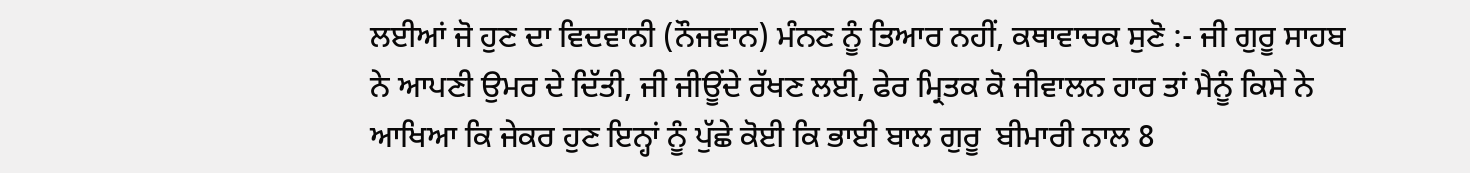ਲਈਆਂ ਜੋ ਹੁਣ ਦਾ ਵਿਦਵਾਨੀ (ਨੌਜਵਾਨ) ਮੰਨਣ ਨੂੰ ਤਿਆਰ ਨਹੀਂ, ਕਥਾਵਾਚਕ ਸੁਣੋ :- ਜੀ ਗੁਰੂ ਸਾਹਬ ਨੇ ਆਪਣੀ ਉਮਰ ਦੇ ਦਿੱਤੀ, ਜੀ ਜੀਊਂਦੇ ਰੱਖਣ ਲਈ, ਫੇਰ ਮ੍ਰਿਤਕ ਕੋ ਜੀਵਾਲਨ ਹਾਰ ਤਾਂ ਮੈਨੂੰ ਕਿਸੇ ਨੇ ਆਖਿਆ ਕਿ ਜੇਕਰ ਹੁਣ ਇਨ੍ਹਾਂ ਨੂੰ ਪੁੱਛੇ ਕੋਈ ਕਿ ਭਾਈ ਬਾਲ ਗੁਰੂ  ਬੀਮਾਰੀ ਨਾਲ 8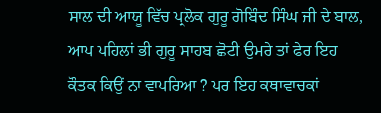ਸਾਲ ਦੀ ਆਯੂ ਵਿੱਚ ਪ੍ਰਲੋਕ ਗੁਰੂ ਗੋਬਿੰਦ ਸਿੰਘ ਜੀ ਦੇ ਬਾਲ, ਆਪ ਪਹਿਲਾਂ ਭੀ ਗੁਰੂ ਸਾਹਬ ਛੋਟੀ ਉਮਰੇ ਤਾਂ ਫੇਰ ਇਹ ਕੌਤਕ ਕਿਉਂ ਨਾ ਵਾਪਰਿਆ ? ਪਰ ਇਹ ਕਥਾਵਾਚਕਾਂ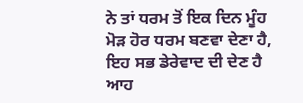ਨੇ ਤਾਂ ਧਰਮ ਤੋਂ ਇਕ ਦਿਨ ਮੂੰਹ ਮੋੜ ਹੋਰ ਧਰਮ ਬਣਵਾ ਦੇਣਾ ਹੈ, ਇਹ ਸਭ ਡੇਰੇਵਾਦ ਦੀ ਦੇਣ ਹੈ ਆਹ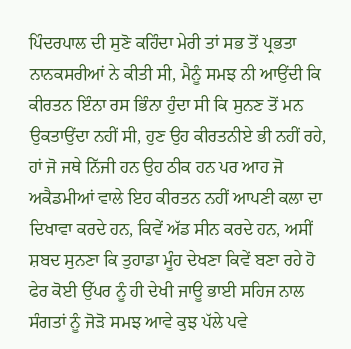ਪਿੰਦਰਪਾਲ ਦੀ ਸੁਣੋ ਕਹਿੰਦਾ ਮੇਰੀ ਤਾਂ ਸਭ ਤੋਂ ਪ੍ਰਭਤਾ ਨਾਨਕਸਰੀਆਂ ਨੇ ਕੀਤੀ ਸੀ, ਮੈਨੂੰ ਸਮਝ ਨੀ ਆਉਂਦੀ ਕਿ ਕੀਰਤਨ ਇੰਨਾ ਰਸ ਭਿੰਨਾ ਹੁੰਦਾ ਸੀ ਕਿ ਸੁਨਣ ਤੋਂ ਮਨ ਉਕਤਾਉਂਦਾ ਨਹੀਂ ਸੀ, ਹੁਣ ਉਹ ਕੀਰਤਨੀਏ ਭੀ ਨਹੀਂ ਰਹੇ, ਹਾਂ ਜੋ ਜਥੇ ਨਿੱਜੀ ਹਨ ਉਹ ਠੀਕ ਹਨ ਪਰ ਆਹ ਜੋ ਅਕੈਡਮੀਆਂ ਵਾਲੇ ਇਹ ਕੀਰਤਨ ਨਹੀਂ ਆਪਣੀ ਕਲਾ ਦਾ ਦਿਖਾਵਾ ਕਰਦੇ ਹਨ, ਕਿਵੇਂ ਅੱਡ ਸੀਨ ਕਰਦੇ ਹਨ, ਅਸੀਂ ਸ਼ਬਦ ਸੁਨਣਾ ਕਿ ਤੁਹਾਡਾ ਮੂੰਹ ਦੇਖਣਾ ਕਿਵੇਂ ਬਣਾ ਰਹੇ ਹੋ ਫੇਰ ਕੋਈ ਉੱਪਰ ਨੂੰ ਹੀ ਦੇਖੀ ਜਾਊ ਭਾਈ ਸਹਿਜ ਨਾਲ ਸੰਗਤਾਂ ਨੂੰ ਜੋੜੋ ਸਮਝ ਆਵੇ ਕੁਝ ਪੱਲੇ ਪਵੇ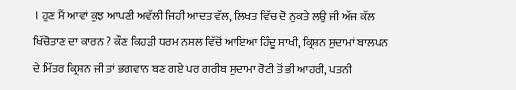। ਹੁਣ ਮੈਂ ਆਵਾਂ ਕੁਝ ਆਪਣੀ ਅਵੱਲੀ ਜਿਹੀ ਆਦਤ ਵੱਲ, ਲਿਖਤ ਵਿੱਚ ਦੋ ਨੁਕਤੇ ਲਉ ਜੀ ਅੱਜ ਕੱਲ ਖਿੱਚੋਤਾਣ ਦਾ ਕਾਰਨ ? ਕੌਣ ਕਿਹੜੀ ਧਰਮ ਨਸਲ ਵਿੱਚੋਂ ਆਇਆ ਹਿੰਦੂ ਸਾਖੀ, ਕ੍ਰਿਸ਼ਨ ਸੁਦਾਮਾਂ ਬਾਲਪਨ ਦੇ ਮਿੱਤਰ ਕ੍ਰਿਸ਼ਨ ਜੀ ਤਾਂ ਭਗਵਾਨ ਬਣ ਗਏ ਪਰ ਗਰੀਬ ਸੁਦਾਮਾ ਰੋਟੀ ਤੋਂ ਭੀ ਆਹਰੀ, ਪਤਨੀ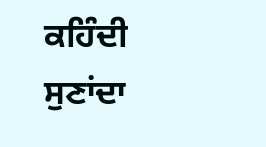ਕਹਿੰਦੀ ਸੁਣਾਂਦਾ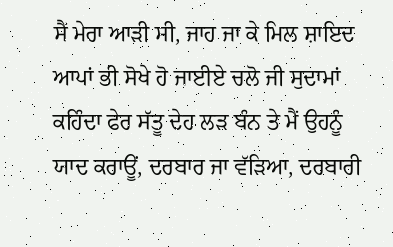ਸੈਂ ਮੇਰਾ ਆੜੀ ਸੀ, ਜਾਹ ਜਾ ਕੇ ਮਿਲ ਸ਼ਾਇਦ ਆਪਾਂ ਭੀ ਸੋਖੇ ਹੋ ਜਾਈਏ ਚਲੋ ਜੀ ਸੁਦਾਮਾਂ ਕਹਿੰਦਾ ਫੇਰ ਸੱਤੂ ਦੇਹ ਲੜ ਬੰਨ ਤੇ ਮੈਂ ਉਹਨੂੰ ਯਾਦ ਕਰਾਊਂ, ਦਰਬਾਰ ਜਾ ਵੱੜਿਆ, ਦਰਬਾਰੀ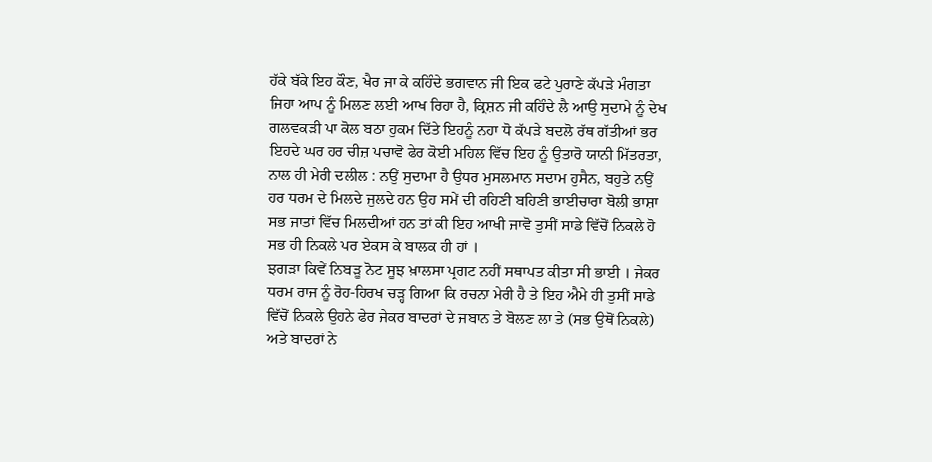ਹੱਕੇ ਬੱਕੇ ਇਹ ਕੌਣ, ਖੈਰ ਜਾ ਕੇ ਕਹਿੰਦੇ ਭਗਵਾਨ ਜੀ ਇਕ ਫਟੇ ਪੁਰਾਣੇ ਕੱਪੜੇ ਮੰਗਤਾ ਜਿਹਾ ਆਪ ਨੂੰ ਮਿਲਣ ਲਈ ਆਖ ਰਿਹਾ ਹੈ, ਕ੍ਰਿਸ਼ਨ ਜੀ ਕਹਿੰਦੇ ਲੈ ਆਉ ਸੁਦਾਮੇ ਨੂੰ ਦੇਖ ਗਲਵਕੜੀ ਪਾ ਕੋਲ ਬਠਾ ਹੁਕਮ ਦਿੱਤੇ ਇਹਨੂੰ ਨਹਾ ਧੋ ਕੱਪੜੇ ਬਦਲੋ ਰੱਥ ਗੱਤੀਆਂ ਭਰ ਇਹਦੇ ਘਰ ਹਰ ਚੀਜ਼ ਪਚਾਵੋ ਫੇਰ ਕੋਈ ਮਹਿਲ ਵਿੱਚ ਇਹ ਨੂੰ ਉਤਾਰੋ ਯਾਨੀ ਮਿੱਤਰਤਾ, ਨਾਲ ਹੀ ਮੇਰੀ ਦਲੀਲ : ਨਉਂ ਸੁਦਾਮਾ ਹੈ ਉਧਰ ਮੁਸਲਮਾਨ ਸਦਾਮ ਹੁਸੈਨ, ਬਹੁਤੇ ਨਉਂ ਹਰ ਧਰਮ ਦੇ ਮਿਲਦੇ ਜੁਲਦੇ ਹਨ ਉਹ ਸਮੇਂ ਦੀ ਰਹਿਣੀ ਬਹਿਣੀ ਭਾਈਚਾਰਾ ਬੋਲੀ ਭਾਸ਼ਾ ਸਭ ਜਾਤਾਂ ਵਿੱਚ ਮਿਲਦੀਆਂ ਹਨ ਤਾਂ ਕੀ ਇਹ ਆਖੀ ਜਾਵੋ ਤੁਸੀਂ ਸਾਡੇ ਵਿੱਚੋਂ ਨਿਕਲੇ ਹੋ ਸਭ ਹੀ ਨਿਕਲੇ ਪਰ ਏਕਸ ਕੇ ਬਾਲਕ ਹੀ ਹਾਂ ।
ਝਗੜਾ ਕਿਵੇਂ ਨਿਬੜੂ ਨੋਟ ਸੂਝ ਖ਼ਾਲਸਾ ਪ੍ਰਗਟ ਨਹੀਂ ਸਥਾਪਤ ਕੀਤਾ ਸੀ ਭਾਈ । ਜੇਕਰ ਧਰਮ ਰਾਜ ਨੂੰ ਰੋਹ-ਹਿਰਖ ਚੜ੍ਹ ਗਿਆ ਕਿ ਰਚਨਾ ਮੇਰੀ ਹੈ ਤੇ ਇਹ ਐਮੇ ਹੀ ਤੁਸੀਂ ਸਾਡੇ ਵਿੱਚੋਂ ਨਿਕਲੇ ਉਹਨੇ ਫੇਰ ਜੇਕਰ ਬਾਦਰਾਂ ਦੇ ਜਬਾਨ ਤੇ ਬੋਲਣ ਲਾ ਤੇ (ਸਭ ਉਥੋਂ ਨਿਕਲੇ) ਅਤੇ ਬਾਦਰਾਂ ਨੇ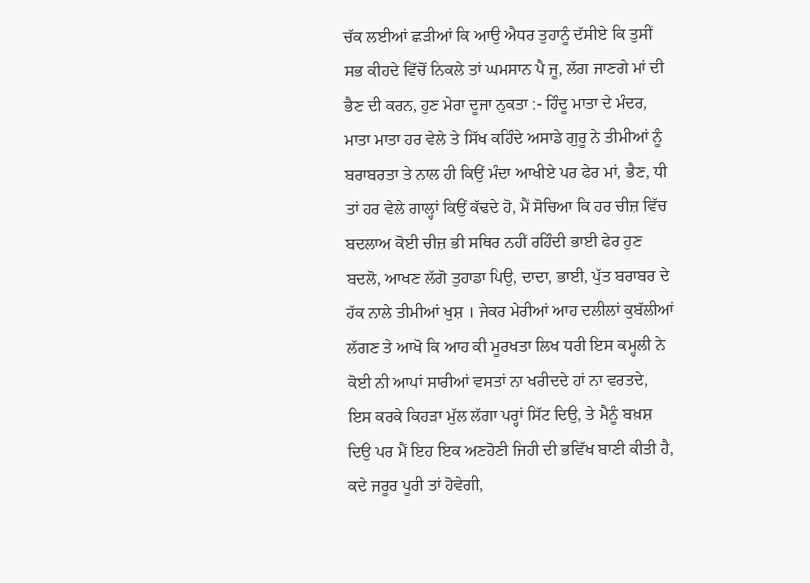ਚੱਕ ਲਈਆਂ ਛੜੀਆਂ ਕਿ ਆਉ ਐਧਰ ਤੁਹਾਨੂੰ ਦੱਸੀਏ ਕਿ ਤੁਸੀਂ ਸਭ ਕੀਹਦੇ ਵਿੱਚੋਂ ਨਿਕਲੇ ਤਾਂ ਘਮਸਾਨ ਪੈ ਜੂ, ਲੱਗ ਜਾਣਗੇ ਮਾਂ ਦੀ ਭੈਣ ਦੀ ਕਰਨ, ਹੁਣ ਮੇਰਾ ਦੂਜਾ ਨੁਕਤਾ :- ਹਿੰਦੂ ਮਾਤਾ ਦੇ ਮੰਦਰ, ਮਾਤਾ ਮਾਤਾ ਹਰ ਵੇਲੇ ਤੇ ਸਿੱਖ ਕਹਿੰਦੇ ਅਸਾਡੇ ਗੁਰੂ ਨੇ ਤੀਮੀਆਂ ਨੂੰ ਬਰਾਬਰਤਾ ਤੇ ਨਾਲ ਹੀ ਕਿਉਂ ਮੰਦਾ ਆਖੀਏ ਪਰ ਫੇਰ ਮਾਂ, ਭੈਣ, ਧੀ ਤਾਂ ਹਰ ਵੇਲੇ ਗਾਲ੍ਹਾਂ ਕਿਉਂ ਕੱਢਦੇ ਹੋ, ਮੈਂ ਸੋਚਿਆ ਕਿ ਹਰ ਚੀਜ਼ ਵਿੱਚ ਬਦਲਾਅ ਕੋਈ ਚੀਜ਼ ਭੀ ਸਥਿਰ ਨਹੀਂ ਰਹਿੰਦੀ ਭਾਈ ਫੇਰ ਹੁਣ ਬਦਲੋ, ਆਖਣ ਲੱਗੋ ਤੁਹਾਡਾ ਪਿਉ, ਦਾਦਾ, ਭਾਈ, ਪੁੱਤ ਬਰਾਬਰ ਦੇ ਹੱਕ ਨਾਲੇ ਤੀਮੀਆਂ ਖੁਸ਼ । ਜੇਕਰ ਮੇਰੀਆਂ ਆਹ ਦਲੀਲਾਂ ਕੁਬੱਲੀਆਂ ਲੱਗਣ ਤੇ ਆਖੋ ਕਿ ਆਹ ਕੀ ਮੂਰਖਤਾ ਲਿਖ ਧਰੀ ਇਸ ਕਮ੍ਹਲੀ ਨੇ ਕੋਈ ਨੀ ਆਪਾਂ ਸਾਰੀਆਂ ਵਸਤਾਂ ਨਾ ਖਰੀਦਦੇ ਹਾਂ ਨਾ ਵਰਤਦੇ, ਇਸ ਕਰਕੇ ਕਿਹੜਾ ਮੁੱਲ ਲੱਗਾ ਪਰ੍ਹਾਂ ਸਿੱਟ ਦਿਉ, ਤੇ ਮੈਨੂੰ ਬਖ਼ਸ਼ ਦਿਉ ਪਰ ਮੈਂ ਇਹ ਇਕ ਅਣਹੋਣੀ ਜਿਹੀ ਦੀ ਭਵਿੱਖ ਬਾਣੀ ਕੀਤੀ ਹੈ, ਕਦੇ ਜਰੂਰ ਪੂਰੀ ਤਾਂ ਹੋਵੇਗੀ,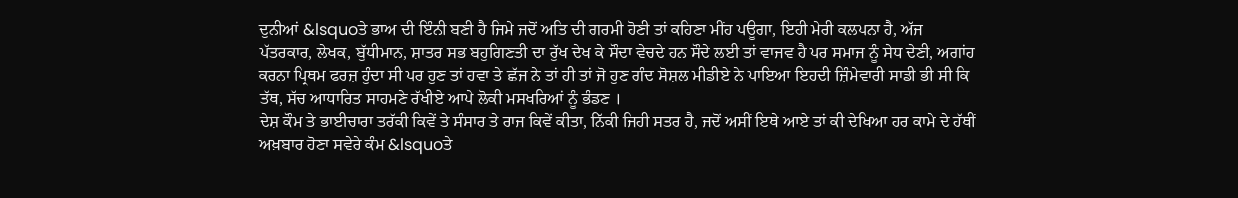ਦੁਨੀਆਂ &lsquoਤੇ ਭਾਅ ਦੀ ਇੰਨੀ ਬਣੀ ਹੈ ਜਿਮੇ ਜਦੋਂ ਅਤਿ ਦੀ ਗਰਮੀ ਹੋਣੀ ਤਾਂ ਕਹਿਣਾ ਮੀਂਹ ਪਊਗਾ, ਇਹੀ ਮੇਰੀ ਕਲਪਨਾ ਹੈ, ਅੱਜ ਪੱਤਰਕਾਰ, ਲੇਖਕ, ਬੁੱਧੀਮਾਨ, ਸ਼ਾਤਰ ਸਭ ਬਹੁਗਿਣਤੀ ਦਾ ਰੁੱਖ ਦੇਖ ਕੇ ਸੌਦਾ ਵੇਚਦੇ ਹਨ ਸੌਦੇ ਲਈ ਤਾਂ ਵਾਜਵ ਹੈ ਪਰ ਸਮਾਜ ਨੂੰ ਸੇਧ ਦੇਣੀ, ਅਗਾਂਹ ਕਰਨਾ ਪ੍ਰਿਥਮ ਫਰਜ਼ ਹੁੰਦਾ ਸੀ ਪਰ ਹੁਣ ਤਾਂ ਹਵਾ ਤੇ ਛੱਜ ਨੇ ਤਾਂ ਹੀ ਤਾਂ ਜੋ ਹੁਣ ਗੰਦ ਸੋਸ਼ਲ ਮੀਡੀਏ ਨੇ ਪਾਇਆ ਇਹਦੀ ਜ਼ਿੰਮੇਵਾਰੀ ਸਾਡੀ ਭੀ ਸੀ ਕਿ ਤੱਥ, ਸੱਚ ਆਧਾਰਿਤ ਸਾਹਮਣੇ ਰੱਖੀਏ ਆਪੇ ਲੋਕੀ ਮਸਖਰਿਆਂ ਨੂੰ ਭੰਡਣ ।
ਦੇਸ਼ ਕੌਮ ਤੇ ਭਾਈਚਾਰਾ ਤਰੱਕੀ ਕਿਵੇਂ ਤੇ ਸੰਸਾਰ ਤੇ ਰਾਜ ਕਿਵੇਂ ਕੀਤਾ, ਨਿੱਕੀ ਜਿਹੀ ਸਤਰ ਹੈ, ਜਦੋਂ ਅਸੀਂ ਇਥੇ ਆਏ ਤਾਂ ਕੀ ਦੇਖਿਆ ਹਰ ਕਾਮੇ ਦੇ ਹੱਥੀਂ ਅਖ਼ਬਾਰ ਹੋਣਾ ਸਵੇਰੇ ਕੰਮ &lsquoਤੇ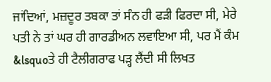ਜਾਂਦਿਆਂ, ਮਜ਼ਦੂਰ ਤਬਕਾ ਤਾਂ ਸੰਨ ਹੀ ਫੜੀ ਫਿਰਦਾ ਸੀ, ਮੇਰੇ ਪਤੀ ਨੇ ਤਾਂ ਘਰ ਹੀ ਗਾਰਡੀਅਨ ਲਵਾਇਆ ਸੀ, ਪਰ ਮੈਂ ਕੰਮ &lsquoਤੇ ਹੀ ਟੈਲੀਗਰਾਫ ਪੜ੍ਹ ਲੈਂਦੀ ਸੀ ਲਿਖਤ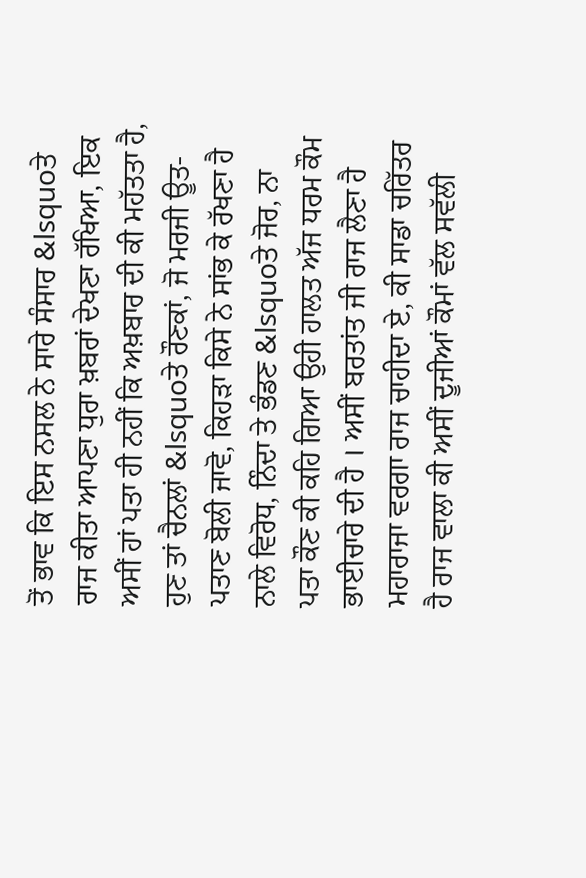ਤੋਂ ਭਾਵ ਕਿ ਇਸ ਨਸਲ ਨੇ ਸਾਰੇ ਸੰਸਾਰ &lsquoਤੇ ਰਾਜ ਕੀਤਾ ਆਪਣਾ ਧੁਰਾ ਖ਼ਬਰਾਂ ਦੇਖਣਾ ਰੱਖਿਆ, ਇਕ ਅਸੀਂ ਹਾਂ ਪਤਾ ਹੀ ਨਹੀਂ ਕਿ ਅਖ਼ਬਾਰ ਦੀ ਕੀ ਮਹੱਤਤਾ ਹੈ, ਹੁਣ ਤਾਂ ਚੈਨਲਾਂ &lsquoਤੇ ਰੌਣਕਾਂ, ਜੋ ਮਰਜੀ ਊਤ-ਪਤਾਣ ਬੋਲੀ ਜਾਵੋ, ਕਿਹੜਾ ਕਿਸੇ ਨੇ ਸਾਂਭ ਕੇ ਰੱਖਣਾ ਹੈ ਨਾਲੇ ਵਿਰੋਧ, ਨਿੰਦਾ ਤੇ ਭੰਡਣ &lsquoਤੇ ਜੋਰ, ਨਾ ਪਤਾ ਕੌਣ ਕੀ ਕਹਿ ਗਿਆ ਉਹੀ ਹਾਲਤ ਅੱਜ ਧਰਮ ਕੌਮ ਭਾਈਚਾਰੇ ਦੀ ਹੈ । ਅਸੀਂ ਬਰਤਾਂਤ ਜੀ ਰਾਜ ਲੈਣਾ ਹੈ ਮਹਾਰਾਜਾ ਵਰਗਾ ਰਾਜ ਚਾਹੀਦਾ ਏ, ਕੀ ਸਾਡਾ ਚਰਿੱਤਰ ਹੈ ਰਾਜ ਵਾਲਾ ਕੀ ਅਸੀਂ ਦੂਜੀਆਂ ਕੌਮਾਂ ਵੱਲ ਸਵੱਲੀ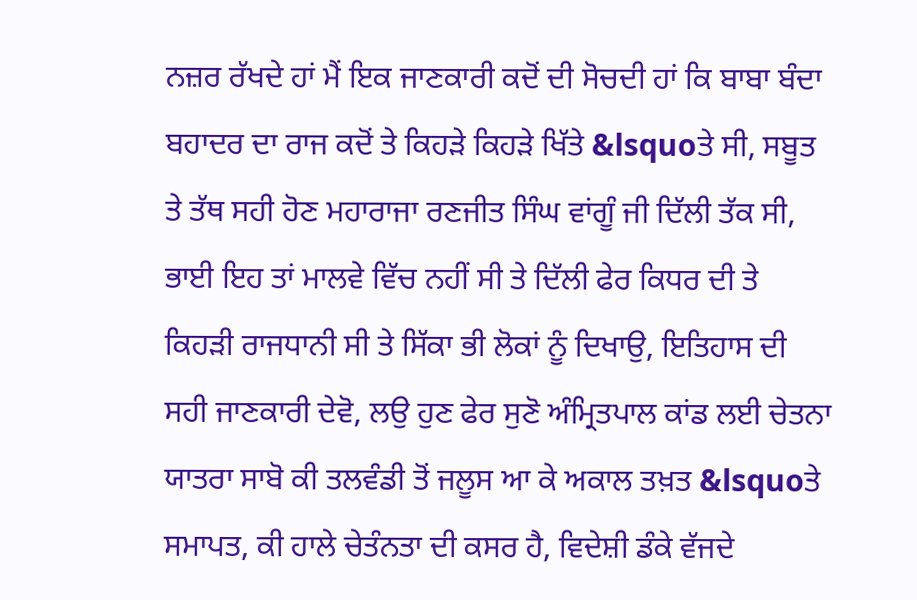ਨਜ਼ਰ ਰੱਖਦੇ ਹਾਂ ਮੈਂ ਇਕ ਜਾਣਕਾਰੀ ਕਦੋਂ ਦੀ ਸੋਚਦੀ ਹਾਂ ਕਿ ਬਾਬਾ ਬੰਦਾ ਬਹਾਦਰ ਦਾ ਰਾਜ ਕਦੋਂ ਤੇ ਕਿਹੜੇ ਕਿਹੜੇ ਖਿੱਤੇ &lsquoਤੇ ਸੀ, ਸਬੂਤ ਤੇ ਤੱਥ ਸਹੀ ਹੋਣ ਮਹਾਰਾਜਾ ਰਣਜੀਤ ਸਿੰਘ ਵਾਂਗੂੰ ਜੀ ਦਿੱਲੀ ਤੱਕ ਸੀ, ਭਾਈ ਇਹ ਤਾਂ ਮਾਲਵੇ ਵਿੱਚ ਨਹੀਂ ਸੀ ਤੇ ਦਿੱਲੀ ਫੇਰ ਕਿਧਰ ਦੀ ਤੇ ਕਿਹੜੀ ਰਾਜਧਾਨੀ ਸੀ ਤੇ ਸਿੱਕਾ ਭੀ ਲੋਕਾਂ ਨੂੰ ਦਿਖਾਉ, ਇਤਿਹਾਸ ਦੀ ਸਹੀ ਜਾਣਕਾਰੀ ਦੇਵੋ, ਲਉ ਹੁਣ ਫੇਰ ਸੁਣੋ ਅੰਮ੍ਰਿਤਪਾਲ ਕਾਂਡ ਲਈ ਚੇਤਨਾ ਯਾਤਰਾ ਸਾਬੋ ਕੀ ਤਲਵੰਡੀ ਤੋਂ ਜਲੂਸ ਆ ਕੇ ਅਕਾਲ ਤਖ਼ਤ &lsquoਤੇ ਸਮਾਪਤ, ਕੀ ਹਾਲੇ ਚੇਤੰਨਤਾ ਦੀ ਕਸਰ ਹੈ, ਵਿਦੇਸ਼ੀ ਡੰਕੇ ਵੱਜਦੇ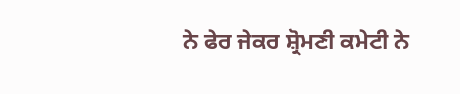ਨੇ ਫੇਰ ਜੇਕਰ ਸ਼੍ਰੋਮਣੀ ਕਮੇਟੀ ਨੇ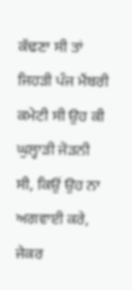ਕੱਢਣਾ ਸੀ ਤਾਂ ਜਿਹੜੀ ਪੰਜ ਮੈਂਬਰੀ ਕਮੇਟੀ ਸੀ ਉਹ ਕੀ ਘੁਲ੍ਹਾੜੀ ਜੋੜਨੀ ਸੀ, ਕਿਉਂ ਉਹ ਨਾ ਅਗਵਾਈ ਕਰੇ, ਜੇਕਰ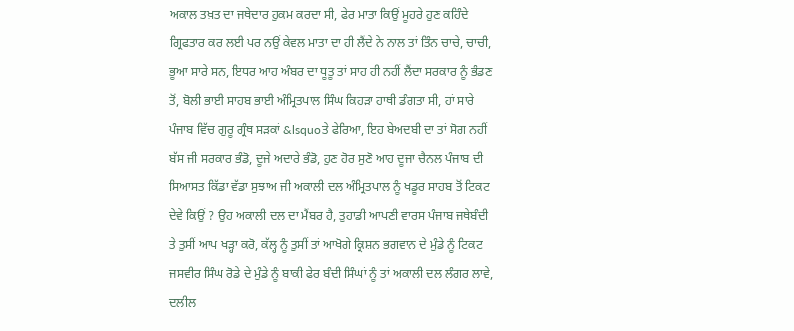ਅਕਾਲ ਤਖ਼ਤ ਦਾ ਜਥੇਦਾਰ ਹੁਕਮ ਕਰਦਾ ਸੀ, ਫੇਰ ਮਾਤਾ ਕਿਉਂ ਮੂਹਰੇ ਹੁਣ ਕਹਿੰਦੇ ਗ੍ਰਿਫਤਾਰ ਕਰ ਲਈ ਪਰ ਨਉਂ ਕੇਵਲ ਮਾਤਾ ਦਾ ਹੀ ਲੈਂਦੇ ਨੇ ਨਾਲ ਤਾਂ ਤਿੰਨ ਚਾਚੇ, ਚਾਚੀ, ਭੂਆ ਸਾਰੇ ਸਨ, ਇਧਰ ਆਹ ਅੰਬਰ ਦਾ ਧੂਤੂ ਤਾਂ ਸਾਹ ਹੀ ਨਹੀਂ ਲੈਂਦਾ ਸਰਕਾਰ ਨੂੰ ਭੰਡਣ ਤੋਂ, ਬੋਲੀ ਭਾਈ ਸਾਹਬ ਭਾਈ ਅੰਮ੍ਰਿਤਪਾਲ ਸਿੰਘ ਕਿਹੜਾ ਹਾਥੀ ਡੰਗਤਾ ਸੀ, ਹਾਂ ਸਾਰੇ ਪੰਜਾਬ ਵਿੱਚ ਗੁਰੂ ਗ੍ਰੰਥ ਸੜਕਾਂ &lsquoਤੇ ਫੇਰਿਆ, ਇਹ ਬੇਅਦਬੀ ਦਾ ਤਾਂ ਸੋਗ ਨਹੀਂ ਬੱਸ ਜੀ ਸਰਕਾਰ ਭੰਡੋ, ਦੂਜੇ ਅਦਾਰੇ ਭੰਡੋ, ਹੁਣ ਹੋਰ ਸੁਣੋ ਆਹ ਦੂਜਾ ਚੈਨਲ ਪੰਜਾਬ ਦੀ ਸਿਆਸਤ ਕਿੱਡਾ ਵੱਡਾ ਸੁਝਾਅ ਜੀ ਅਕਾਲੀ ਦਲ ਅੰਮ੍ਰਿਤਪਾਲ ਨੂੰ ਖਡੂਰ ਸਾਹਬ ਤੋਂ ਟਿਕਟ ਦੇਵੇ ਕਿਉਂ ? ਉਹ ਅਕਾਲੀ ਦਲ ਦਾ ਮੈਂਬਰ ਹੈ, ਤੁਹਾਡੀ ਆਪਣੀ ਵਾਰਸ ਪੰਜਾਬ ਜਥੇਬੰਦੀ ਤੇ ਤੁਸੀਂ ਆਪ ਖੜ੍ਹਾ ਕਰੋ, ਕੱਲ੍ਹ ਨੂੰ ਤੁਸੀਂ ਤਾਂ ਆਖੋਗੇ ਕ੍ਰਿਸ਼ਨ ਭਗਵਾਨ ਦੇ ਮੁੰਡੇ ਨੂੰ ਟਿਕਟ ਜਸਵੀਰ ਸਿੰਘ ਰੋਡੇ ਦੇ ਮੁੰਡੇ ਨੂੰ ਬਾਕੀ ਫੇਰ ਬੰਦੀ ਸਿੰਘਾਂ ਨੂੰ ਤਾਂ ਅਕਾਲੀ ਦਲ ਲੰਗਰ ਲਾਵੇ, ਦਲੀਲ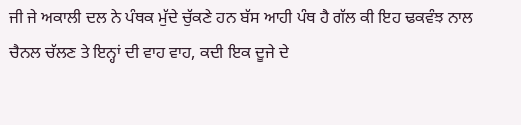ਜੀ ਜੇ ਅਕਾਲੀ ਦਲ ਨੇ ਪੰਥਕ ਮੁੱਦੇ ਚੁੱਕਣੇ ਹਨ ਬੱਸ ਆਹੀ ਪੰਥ ਹੈ ਗੱਲ ਕੀ ਇਹ ਢਕਵੰਝ ਨਾਲ ਚੈਨਲ ਚੱਲਣ ਤੇ ਇਨ੍ਹਾਂ ਦੀ ਵਾਹ ਵਾਹ, ਕਦੀ ਇਕ ਦੂਜੇ ਦੇ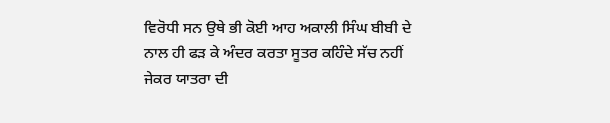ਵਿਰੋਧੀ ਸਨ ਉਥੇ ਭੀ ਕੋਈ ਆਹ ਅਕਾਲੀ ਸਿੰਘ ਬੀਬੀ ਦੇ ਨਾਲ ਹੀ ਫੜ ਕੇ ਅੰਦਰ ਕਰਤਾ ਸੂਤਰ ਕਹਿੰਦੇ ਸੱਚ ਨਹੀਂ ਜੇਕਰ ਯਾਤਰਾ ਦੀ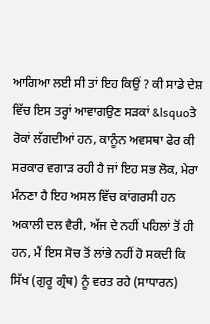ਆਗਿਆ ਲਈ ਸੀ ਤਾਂ ਇਹ ਕਿਉਂ ? ਕੀ ਸਾਡੇ ਦੇਸ਼ ਵਿੱਚ ਇਸ ਤਰ੍ਹਾਂ ਆਵਾਗਉਣ ਸੜਕਾਂ &lsquoਤੇ ਰੋਕਾਂ ਲੱਗਦੀਆਂ ਹਨ, ਕਾਨੂੰਨ ਅਵਸਥਾ ਫੇਰ ਕੀ ਸਰਕਾਰ ਵਗਾੜ ਰਹੀ ਹੈ ਜਾਂ ਇਹ ਸਭ ਲੋਕ, ਮੇਰਾ ਮੰਨਣਾ ਹੈ ਇਹ ਅਸਲ ਵਿੱਚ ਕਾਂਗਰਸੀ ਹਨ ਅਕਾਲੀ ਦਲ ਵੈਰੀ, ਅੱਜ ਦੇ ਨਹੀਂ ਪਹਿਲਾਂ ਤੋਂ ਹੀ ਹਨ, ਮੈਂ ਇਸ ਸੋਚ ਤੋਂ ਲਾਂਭੇ ਨਹੀਂ ਹੋ ਸਕਦੀ ਕਿ ਸਿੱਖ (ਗੁਰੂ ਗ੍ਰੰਥ) ਨੂੰ ਵਰਤ ਰਹੇ (ਸਾਧਾਰਨ)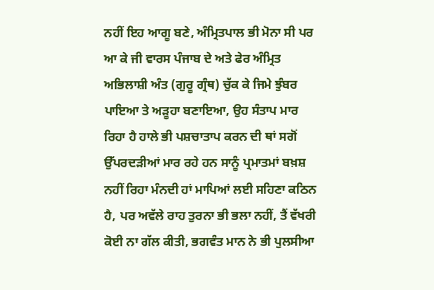ਨਹੀਂ ਇਹ ਆਗੂ ਬਣੇ, ਅੰਮ੍ਰਿਤਪਾਲ ਭੀ ਮੋਨਾ ਸੀ ਪਰ ਆ ਕੇ ਜੀ ਵਾਰਸ ਪੰਜਾਬ ਦੇ ਅਤੇ ਫੇਰ ਅੰਮ੍ਰਿਤ ਅਭਿਲਾਸ਼ੀ ਅੰਤ (ਗੁਰੂ ਗ੍ਰੰਥ) ਚੁੱਕ ਕੇ ਜਿਮੇ ਝੁੰਬਰ ਪਾਇਆ ਤੇ ਅੜੂਹਾ ਬਣਾਇਆ, ਉਹ ਸੰਤਾਪ ਮਾਰ ਰਿਹਾ ਹੈ ਹਾਲੇ ਭੀ ਪਸ਼ਚਾਤਾਪ ਕਰਨ ਦੀ ਥਾਂ ਸਗੋਂ ਉੱਪਰਦੜੀਆਂ ਮਾਰ ਰਹੇ ਹਨ ਸਾਨੂੰ ਪ੍ਰਮਾਤਮਾਂ ਬਖ਼ਸ਼ ਨਹੀਂ ਰਿਹਾ ਮੰਨਦੀ ਹਾਂ ਮਾਪਿਆਂ ਲਈ ਸਹਿਣਾ ਕਠਿਨ ਹੈ, ਪਰ ਅਵੱਲੇ ਰਾਹ ਤੁਰਨਾ ਭੀ ਭਲਾ ਨਹੀਂ, ਤੈਂ ਵੱਖਰੀ ਕੋਈ ਨਾ ਗੱਲ ਕੀਤੀ, ਭਗਵੰਤ ਮਾਨ ਨੇ ਭੀ ਪੁਲਸੀਆ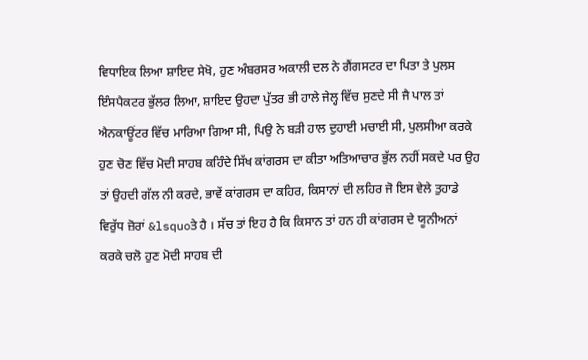ਵਿਧਾਇਕ ਲਿਆ ਸ਼ਾਇਦ ਸੇਖੋ, ਹੁਣ ਅੰਬਰਸਰ ਅਕਾਲੀ ਦਲ ਨੇ ਗੈਂਗਸਟਰ ਦਾ ਪਿਤਾ ਤੇ ਪੁਲਸ ਇੰਸਪੈਕਟਰ ਭੁੱਲਰ ਲਿਆ, ਸ਼ਾਇਦ ਉਹਦਾ ਪੁੱਤਰ ਭੀ ਹਾਲੇ ਜੇਲ੍ਹ ਵਿੱਚ ਸੁਣਦੇ ਸੀ ਜੈ ਪਾਲ ਤਾਂ ਐਨਕਾਊਂਟਰ ਵਿੱਚ ਮਾਰਿਆ ਗਿਆ ਸੀ, ਪਿਉ ਨੇ ਬੜੀ ਹਾਲ ਦੁਹਾਈ ਮਚਾਈ ਸੀ, ਪੁਲਸੀਆ ਕਰਕੇ ਹੁਣ ਚੋਣ ਵਿੱਚ ਮੋਦੀ ਸਾਹਬ ਕਹਿੰਦੇ ਸਿੱਖ ਕਾਂਗਰਸ ਦਾ ਕੀਤਾ ਅਤਿਆਚਾਰ ਭੁੱਲ ਨਹੀਂ ਸਕਦੇ ਪਰ ਉਹ ਤਾਂ ਉਹਦੀ ਗੱਲ ਨੀ ਕਰਦੇ, ਭਾਵੇਂ ਕਾਂਗਰਸ ਦਾ ਕਹਿਰ, ਕਿਸਾਨਾਂ ਦੀ ਲਹਿਰ ਜੋ ਇਸ ਵੇਲੇ ਤੁਹਾਡੇ ਵਿਰੁੱਧ ਜ਼ੋਰਾਂ &lsquoਤੇ ਹੈ । ਸੱਚ ਤਾਂ ਇਹ ਹੈ ਕਿ ਕਿਸਾਨ ਤਾਂ ਹਨ ਹੀ ਕਾਂਗਰਸ ਦੇ ਯੂਨੀਅਨਾਂ ਕਰਕੇ ਚਲੋ ਹੁਣ ਮੋਦੀ ਸਾਹਬ ਦੀ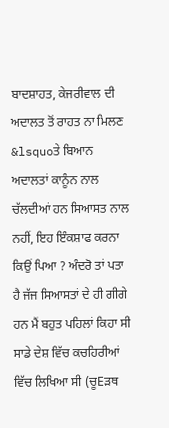ਬਾਦਸ਼ਾਹਤ, ਕੇਜਰੀਵਾਲ ਦੀ ਅਦਾਲਤ ਤੋਂ ਰਾਹਤ ਨਾ ਮਿਲਣ &lsquoਤੇ ਬਿਆਨ ਅਦਾਲਤਾਂ ਕਾਨੂੰਨ ਨਾਲ ਚੱਲਦੀਆਂ ਹਨ ਸਿਆਸਤ ਨਾਲ ਨਹੀਂ, ਇਹ ਇੰਕਸ਼ਾਫ ਕਰਨਾ ਕਿਉਂ ਪਿਆ ? ਅੰਦਰੋ ਤਾਂ ਪਤਾ ਹੈ ਜੱਜ ਸਿਆਸਤਾਂ ਦੇ ਹੀ ਗੀਗੇ ਹਨ ਮੈਂ ਬਹੁਤ ਪਹਿਲਾਂ ਕਿਹਾ ਸੀ ਸਾਡੇ ਦੇਸ਼ ਵਿੱਚ ਕਚਹਿਰੀਆਂ ਵਿੱਚ ਲਿਖਿਆ ਸੀ (ਚੂEੜਥ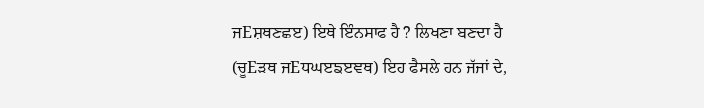ਜEਸ਼ਥਣਛੲ) ਇਥੇ ਇੰਨਸਾਫ ਹੈ ? ਲਿਖਣਾ ਬਣਦਾ ਹੈ (ਚੂEੜਥ ਜEਧਘੲਙੲਞਥ) ਇਹ ਫੈਸਲੇ ਹਨ ਜੱਜਾਂ ਦੇ,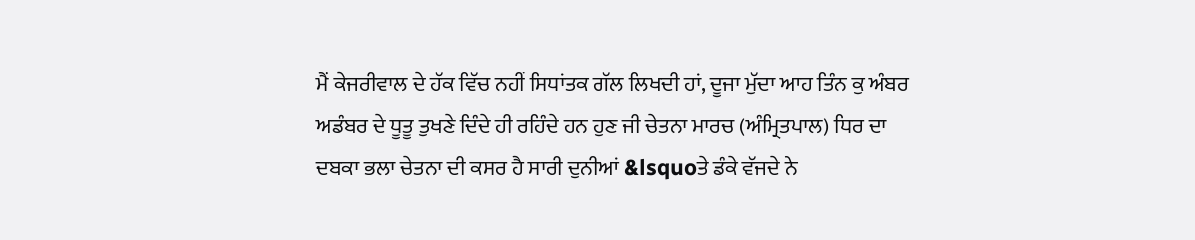ਮੈਂ ਕੇਜਰੀਵਾਲ ਦੇ ਹੱਕ ਵਿੱਚ ਨਹੀਂ ਸਿਧਾਂਤਕ ਗੱਲ ਲਿਖਦੀ ਹਾਂ, ਦੂਜਾ ਮੁੱਦਾ ਆਹ ਤਿੰਨ ਕੁ ਅੰਬਰ ਅਡੰਬਰ ਦੇ ਧੂਤੂ ਤੁਖਣੇ ਦਿੰਦੇ ਹੀ ਰਹਿੰਦੇ ਹਨ ਹੁਣ ਜੀ ਚੇਤਨਾ ਮਾਰਚ (ਅੰਮ੍ਰਿਤਪਾਲ) ਧਿਰ ਦਾ ਦਬਕਾ ਭਲਾ ਚੇਤਨਾ ਦੀ ਕਸਰ ਹੈ ਸਾਰੀ ਦੁਨੀਆਂ &lsquoਤੇ ਡੰਕੇ ਵੱਜਦੇ ਨੇ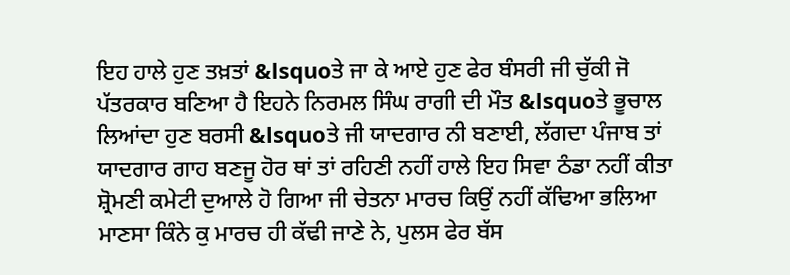ਇਹ ਹਾਲੇ ਹੁਣ ਤਖ਼ਤਾਂ &lsquoਤੇ ਜਾ ਕੇ ਆਏ ਹੁਣ ਫੇਰ ਬੰਸਰੀ ਜੀ ਚੁੱਕੀ ਜੋ ਪੱਤਰਕਾਰ ਬਣਿਆ ਹੈ ਇਹਨੇ ਨਿਰਮਲ ਸਿੰਘ ਰਾਗੀ ਦੀ ਮੌਤ &lsquoਤੇ ਭੂਚਾਲ ਲਿਆਂਦਾ ਹੁਣ ਬਰਸੀ &lsquoਤੇ ਜੀ ਯਾਦਗਾਰ ਨੀ ਬਣਾਈ, ਲੱਗਦਾ ਪੰਜਾਬ ਤਾਂ ਯਾਦਗਾਰ ਗਾਹ ਬਣਜੂ ਹੋਰ ਥਾਂ ਤਾਂ ਰਹਿਣੀ ਨਹੀਂ ਹਾਲੇ ਇਹ ਸਿਵਾ ਠੰਡਾ ਨਹੀਂ ਕੀਤਾ ਸ਼੍ਰੋਮਣੀ ਕਮੇਟੀ ਦੁਆਲੇ ਹੋ ਗਿਆ ਜੀ ਚੇਤਨਾ ਮਾਰਚ ਕਿਉਂ ਨਹੀਂ ਕੱਢਿਆ ਭਲਿਆ ਮਾਣਸਾ ਕਿੰਨੇ ਕੁ ਮਾਰਚ ਹੀ ਕੱਢੀ ਜਾਣੇ ਨੇ, ਪੁਲਸ ਫੇਰ ਬੱਸ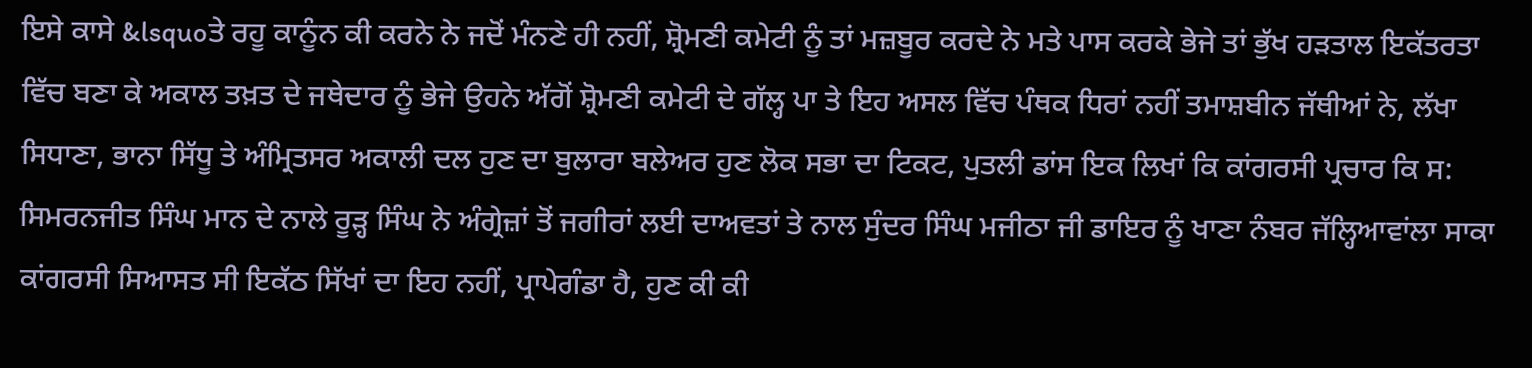ਇਸੇ ਕਾਸੇ &lsquoਤੇ ਰਹੂ ਕਾਨੂੰਨ ਕੀ ਕਰਨੇ ਨੇ ਜਦੋਂ ਮੰਨਣੇ ਹੀ ਨਹੀਂ, ਸ਼੍ਰੋਮਣੀ ਕਮੇਟੀ ਨੂੰ ਤਾਂ ਮਜ਼ਬੂਰ ਕਰਦੇ ਨੇ ਮਤੇ ਪਾਸ ਕਰਕੇ ਭੇਜੇ ਤਾਂ ਭੁੱਖ ਹੜਤਾਲ ਇਕੱਤਰਤਾ ਵਿੱਚ ਬਣਾ ਕੇ ਅਕਾਲ ਤਖ਼ਤ ਦੇ ਜਥੇਦਾਰ ਨੂੰ ਭੇਜੇ ਉਹਨੇ ਅੱਗੋਂ ਸ਼੍ਰੋਮਣੀ ਕਮੇਟੀ ਦੇ ਗੱਲ੍ਹ ਪਾ ਤੇ ਇਹ ਅਸਲ ਵਿੱਚ ਪੰਥਕ ਧਿਰਾਂ ਨਹੀਂ ਤਮਾਸ਼ਬੀਨ ਜੱਥੀਆਂ ਨੇ, ਲੱਖਾ ਸਿਧਾਣਾ, ਭਾਨਾ ਸਿੱਧੂ ਤੇ ਅੰਮ੍ਰਿਤਸਰ ਅਕਾਲੀ ਦਲ ਹੁਣ ਦਾ ਬੁਲਾਰਾ ਬਲੇਅਰ ਹੁਣ ਲੋਕ ਸਭਾ ਦਾ ਟਿਕਟ, ਪੁਤਲੀ ਡਾਂਸ ਇਕ ਲਿਖਾਂ ਕਿ ਕਾਂਗਰਸੀ ਪ੍ਰਚਾਰ ਕਿ ਸ: ਸਿਮਰਨਜੀਤ ਸਿੰਘ ਮਾਨ ਦੇ ਨਾਲੇ ਰੂੜ੍ਹ ਸਿੰਘ ਨੇ ਅੰਗ੍ਰੇਜ਼ਾਂ ਤੋਂ ਜਗੀਰਾਂ ਲਈ ਦਾਅਵਤਾਂ ਤੇ ਨਾਲ ਸੁੰਦਰ ਸਿੰਘ ਮਜੀਠਾ ਜੀ ਡਾਇਰ ਨੂੰ ਖਾਣਾ ਨੰਬਰ ਜੱਲ੍ਹਿਆਵਾਂਲਾ ਸਾਕਾ ਕਾਂਗਰਸੀ ਸਿਆਸਤ ਸੀ ਇਕੱਠ ਸਿੱਖਾਂ ਦਾ ਇਹ ਨਹੀਂ, ਪ੍ਰਾਪੇਗੰਡਾ ਹੈ, ਹੁਣ ਕੀ ਕੀ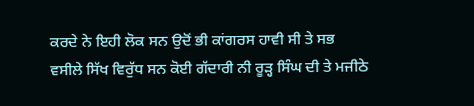ਕਰਦੇ ਨੇ ਇਹੀ ਲੋਕ ਸਨ ਉਦੋਂ ਭੀ ਕਾਂਗਰਸ ਹਾਵੀ ਸੀ ਤੇ ਸਭ ਵਸੀਲੇ ਸਿੱਖ ਵਿਰੁੱਧ ਸਨ ਕੋਈ ਗੱਦਾਰੀ ਨੀ ਰੂੜ੍ਹ ਸਿੰਘ ਦੀ ਤੇ ਮਜੀਠੇ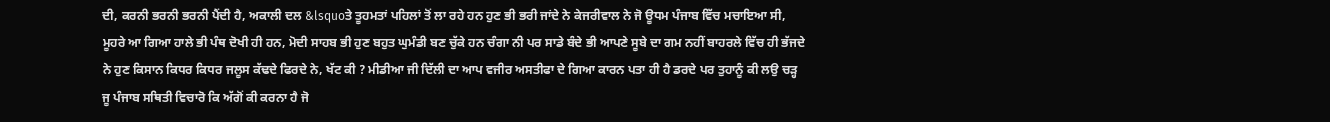ਦੀ, ਕਰਨੀ ਭਰਨੀ ਭਰਨੀ ਪੈਂਦੀ ਹੈ, ਅਕਾਲੀ ਦਲ &lsquoਤੇ ਤੂਹਮਤਾਂ ਪਹਿਲਾਂ ਤੋਂ ਲਾ ਰਹੇ ਹਨ ਹੁਣ ਭੀ ਭਰੀ ਜਾਂਦੇ ਨੇ ਕੇਜਰੀਵਾਲ ਨੇ ਜੋ ਊਧਮ ਪੰਜਾਬ ਵਿੱਚ ਮਚਾਇਆ ਸੀ, ਮੂਹਰੇ ਆ ਗਿਆ ਹਾਲੇ ਭੀ ਪੰਥ ਦੋਖੀ ਹੀ ਹਨ, ਮੋਦੀ ਸਾਹਬ ਭੀ ਹੁਣ ਬਹੁਤ ਘੁਮੰਡੀ ਬਣ ਚੁੱਕੇ ਹਨ ਚੰਗਾ ਨੀ ਪਰ ਸਾਡੇ ਬੰਦੇ ਭੀ ਆਪਣੇ ਸੂਬੇ ਦਾ ਗਮ ਨਹੀਂ ਬਾਹਰਲੇ ਵਿੱਚ ਹੀ ਭੱਜਦੇ ਨੇ ਹੁਣ ਕਿਸਾਨ ਕਿਧਰ ਕਿਧਰ ਜਲੂਸ ਕੱਢਦੇ ਫਿਰਦੇ ਨੇ, ਖੱਟ ਕੀ ? ਮੀਡੀਆ ਜੀ ਦਿੱਲੀ ਦਾ ਆਪ ਵਜੀਰ ਅਸਤੀਫਾ ਦੇ ਗਿਆ ਕਾਰਨ ਪਤਾ ਹੀ ਹੈ ਡਰਦੇ ਪਰ ਤੁਹਾਨੂੰ ਕੀ ਲਉ ਚੜ੍ਹ ਜੂ ਪੰਜਾਬ ਸਥਿਤੀ ਵਿਚਾਰੋ ਕਿ ਅੱਗੋਂ ਕੀ ਕਰਨਾ ਹੈ ਜੋ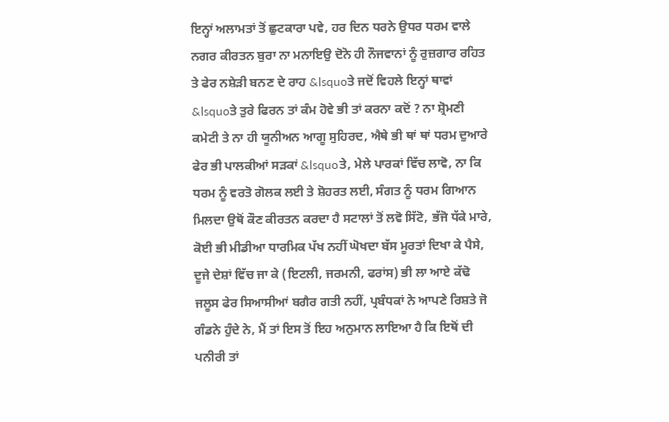ਇਨ੍ਹਾਂ ਅਲਾਮਤਾਂ ਤੋਂ ਛੁਟਕਾਰਾ ਪਵੇ, ਹਰ ਦਿਨ ਧਰਨੇ ਉਧਰ ਧਰਮ ਵਾਲੇ ਨਗਰ ਕੀਰਤਨ ਬੁਰਾ ਨਾ ਮਨਾਇਉ ਦੋਨੋ ਹੀ ਨੌਜਵਾਨਾਂ ਨੂੰ ਰੁਜ਼ਗਾਰ ਰਹਿਤ ਤੇ ਫੇਰ ਨਸ਼ੇੜੀ ਬਨਣ ਦੇ ਰਾਹ &lsquoਤੇ ਜਦੋਂ ਵਿਹਲੇ ਇਨ੍ਹਾਂ ਥਾਵਾਂ &lsquoਤੇ ਤੁਰੇ ਫਿਰਨ ਤਾਂ ਕੰਮ ਹੋਵੇ ਭੀ ਤਾਂ ਕਰਨਾ ਕਦੋਂ ? ਨਾ ਸ਼੍ਰੋਮਣੀ ਕਮੇਟੀ ਤੇ ਨਾ ਹੀ ਯੂਨੀਅਨ ਆਗੂ ਸੁਹਿਰਦ, ਐਥੇ ਭੀ ਥਾਂ ਥਾਂ ਧਰਮ ਦੁਆਰੇ ਫੇਰ ਭੀ ਪਾਲਕੀਆਂ ਸੜਕਾਂ &lsquoਤੇ, ਮੇਲੇ ਪਾਰਕਾਂ ਵਿੱਚ ਲਾਵੋ, ਨਾ ਕਿ ਧਰਮ ਨੂੰ ਵਰਤੋ ਗੋਲਕ ਲਈ ਤੇ ਸ਼ੋਹਰਤ ਲਈ, ਸੰਗਤ ਨੂੰ ਧਰਮ ਗਿਆਨ ਮਿਲਦਾ ਉਥੋਂ ਕੌਣ ਕੀਰਤਨ ਕਰਦਾ ਹੈ ਸਟਾਲਾਂ ਤੋਂ ਲਵੋ ਸਿੱਟੋ, ਭੱਜੋ ਧੱਕੇ ਮਾਰੇ, ਕੋਈ ਭੀ ਮੀਡੀਆ ਧਾਰਮਿਕ ਪੱਖ ਨਹੀਂ ਘੋਖਦਾ ਬੱਸ ਮੂਰਤਾਂ ਦਿਖਾ ਕੇ ਪੈਸੇ, ਦੂਜੇ ਦੇਸ਼ਾਂ ਵਿੱਚ ਜਾ ਕੇ (ਇਟਲੀ, ਜਰਮਨੀ, ਫਰਾਂਸ) ਭੀ ਲਾ ਆਏ ਕੱਢੋ ਜਲੂਸ ਫੇਰ ਸਿਆਸੀਆਂ ਬਗੈਰ ਗਤੀ ਨਹੀਂ, ਪ੍ਰਬੰਧਕਾਂ ਨੇ ਆਪਣੇ ਰਿਸ਼ਤੇ ਜੋ ਗੰਡਨੇ ਹੁੰਦੇ ਨੇ, ਮੈਂ ਤਾਂ ਇਸ ਤੋਂ ਇਹ ਅਨੁਮਾਨ ਲਾਇਆ ਹੈ ਕਿ ਇਥੋਂ ਦੀ ਪਨੀਰੀ ਤਾਂ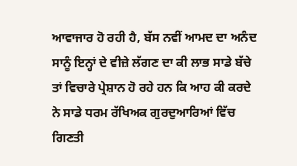ਆਵਾਜਾਰ ਹੋ ਰਹੀ ਹੈ, ਬੱਸ ਨਵੀਂ ਆਮਦ ਦਾ ਅਨੰਦ ਸਾਨੂੰ ਇਨ੍ਹਾਂ ਦੇ ਵੀਜ਼ੇ ਲੱਗਣ ਦਾ ਕੀ ਲਾਭ ਸਾਡੇ ਬੱਚੇ ਤਾਂ ਵਿਚਾਰੇ ਪ੍ਰੇਸ਼ਾਨ ਹੋ ਰਹੇ ਹਨ ਕਿ ਆਹ ਕੀ ਕਰਦੇ ਨੇ ਸਾਡੇ ਧਰਮ ਰੱਖਿਅਕ ਗੁਰਦੁਆਰਿਆਂ ਵਿੱਚ ਗਿਣਤੀ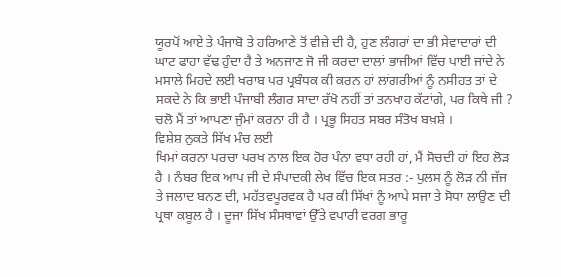ਯੂਰਪੋਂ ਆਏ ਤੇ ਪੰਜਾਬੋ ਤੇ ਹਰਿਆਣੇ ਤੋਂ ਵੀਜ਼ੇ ਦੀ ਹੈ, ਹੁਣ ਲੰਗਰਾਂ ਦਾ ਭੀ ਸੇਵਾਦਾਰਾਂ ਦੀ ਘਾਟ ਫਾਹਾ ਵੱਢ ਹੁੰਦਾ ਹੈ ਤੇ ਅਨਜਾਣ ਜੋ ਜੀ ਕਰਦਾ ਦਾਲਾਂ ਭਾਜੀਆਂ ਵਿੱਚ ਪਾਈ ਜਾਂਦੇ ਨੇ ਮਸਾਲੇ ਮਿਹਦੇ ਲਈ ਖਰਾਬ ਪਰ ਪ੍ਰਬੰਧਕ ਕੀ ਕਰਨ ਹਾਂ ਲਾਂਗਰੀਆਂ ਨੂੰ ਨਸੀਹਤ ਤਾਂ ਦੇ ਸਕਦੇ ਨੇ ਕਿ ਭਾਈ ਪੰਜਾਬੀ ਲੰਗਰ ਸਾਦਾ ਰੱਖੋ ਨਹੀਂ ਤਾਂ ਤਨਖਾਹ ਕੱਟਾਂਗੇ, ਪਰ ਕਿਥੇ ਜੀ ? ਚਲੋ ਮੈਂ ਤਾਂ ਆਪਣਾ ਜੁੰਮਾਂ ਕਰਨਾ ਹੀ ਹੈ । ਪ੍ਰਭੂ ਸਿਹਤ ਸਬਰ ਸੰਤੋਖ ਬਖ਼ਸ਼ੇ ।
ਵਿਸ਼ੇਸ਼ ਨੁਕਤੇ ਸਿੱਖ ਮੰਚ ਲਈ
ਖਿਮਾਂ ਕਰਨਾ ਪਰਚਾ ਪਰਖ ਨਾਲ ਇਕ ਹੋਰ ਪੰਨਾ ਵਧਾ ਰਹੀ ਹਾਂ, ਮੈਂ ਸੋਚਦੀ ਹਾਂ ਇਹ ਲੋੜ ਹੈ । ਨੰਬਰ ਇਕ ਆਪ ਜੀ ਦੇ ਸੰਪਾਦਕੀ ਲੇਖ ਵਿੱਚ ਇਕ ਸਤਰ :- ਪੁਲਸ ਨੂੰ ਲੋੜ ਨੀ ਜੱਜ ਤੇ ਜਲਾਦ ਬਨਣ ਦੀ, ਮਹੱਤਵਪੂਰਵਕ ਹੈ ਪਰ ਕੀ ਸਿੱਖਾਂ ਨੂੰ ਆਪੇ ਸਜਾ ਤੇ ਸੋਧਾ ਲਾਉਣ ਦੀ ਪ੍ਰਥਾ ਕਬੂਲ ਹੈ । ਦੂਜਾ ਸਿੱਖ ਸੰਸਥਾਵਾਂ ਉੱਤੇ ਵਪਾਰੀ ਵਰਗ ਭਾਰੂ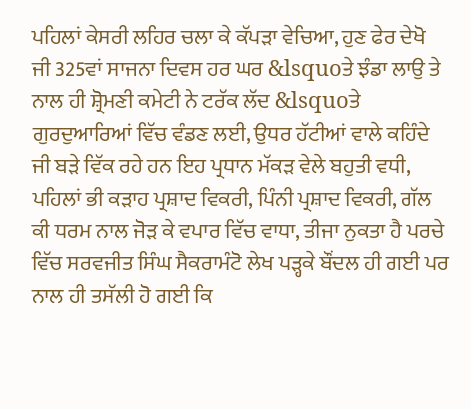ਪਹਿਲਾਂ ਕੇਸਰੀ ਲਹਿਰ ਚਲਾ ਕੇ ਕੱਪੜਾ ਵੇਚਿਆ, ਹੁਣ ਫੇਰ ਦੇਖੋ ਜੀ 325ਵਾਂ ਸਾਜਨਾ ਦਿਵਸ ਹਰ ਘਰ &lsquoਤੇ ਝੰਡਾ ਲਾਉ ਤੇ ਨਾਲ ਹੀ ਸ਼੍ਰੋਮਣੀ ਕਮੇਟੀ ਨੇ ਟਰੱਕ ਲੱਦ &lsquoਤੇ ਗੁਰਦੁਆਰਿਆਂ ਵਿੱਚ ਵੰਡਣ ਲਈ, ਉਧਰ ਹੱਟੀਆਂ ਵਾਲੇ ਕਹਿੰਦੇ ਜੀ ਬੜੇ ਵਿੱਕ ਰਹੇ ਹਨ ਇਹ ਪ੍ਰਧਾਨ ਮੱਕੜ ਵੇਲੇ ਬਹੁਤੀ ਵਧੀ, ਪਹਿਲਾਂ ਭੀ ਕੜਾਹ ਪ੍ਰਸ਼ਾਦ ਵਿਕਰੀ, ਪਿੰਨੀ ਪ੍ਰਸ਼ਾਦ ਵਿਕਰੀ, ਗੱਲ ਕੀ ਧਰਮ ਨਾਲ ਜੋੜ ਕੇ ਵਪਾਰ ਵਿੱਚ ਵਾਧਾ, ਤੀਜਾ ਨੁਕਤਾ ਹੈ ਪਰਚੇ ਵਿੱਚ ਸਰਵਜੀਤ ਸਿੰਘ ਸੈਕਰਾਮੰਟੋ ਲੇਖ ਪੜ੍ਹਕੇ ਬੌਂਦਲ ਹੀ ਗਈ ਪਰ ਨਾਲ ਹੀ ਤਸੱਲੀ ਹੋ ਗਈ ਕਿ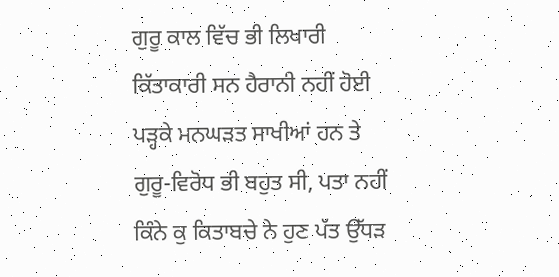ਗੁਰੂ ਕਾਲ ਵਿੱਚ ਭੀ ਲਿਖਾਰੀ ਕਿੱਤਾਕਾਰੀ ਸਨ ਹੈਰਾਨੀ ਨਹੀਂ ਹੋਈ ਪੜ੍ਹਕੇ ਮਨਘੜਤ ਸਾਖੀਆਂ ਹਨ ਤੇ ਗੁਰੂ-ਵਿਰੋਧ ਭੀ ਬਹੁਤ ਸੀ, ਪਤਾ ਨਹੀਂ ਕਿੰਨੇ ਕੁ ਕਿਤਾਬਚੇ ਨੇ ਹੁਣ ਪੱਤ ਉੱਧੜ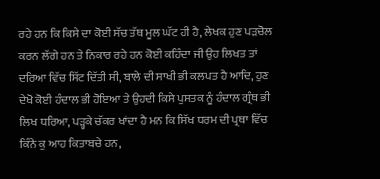ਰਹੇ ਹਨ ਕਿ ਕਿਸੇ ਦਾ ਕੋਈ ਸੱਚ ਤੱਥ ਮੂਲ ਘੱਟ ਹੀ ਹੈ, ਲੇਖਕ ਹੁਣ ਪੜਚੋਲ ਕਰਨ ਲੱਗੇ ਹਨ ਤੇ ਨਿਕਾਰ ਰਹੇ ਹਨ ਕੋਈ ਕਹਿੰਦਾ ਜੀ ਉਹ ਲਿਖਤ ਤਾਂ ਦਰਿਆ ਵਿੱਚ ਸਿੱਟ ਦਿੱਤੀ ਸੀ, ਬਾਲੇ ਦੀ ਸਾਖੀ ਭੀ ਕਲਪਤ ਹੈ ਆਦਿ, ਹੁਣ ਦੇਖੋ ਕੋਈ ਹੰਦਾਲ ਭੀ ਹੋਇਆ ਤੇ ਉਹਦੀ ਕਿਸੇ ਪੁਸਤਕ ਨੂੰ ਹੰਦਾਲ ਗ੍ਰੰਥ ਭੀ ਲਿਖ ਧਰਿਆ, ਪੜ੍ਹਕੇ ਚੱਕਰ ਖਾਂਦਾ ਹੈ ਮਨ ਕਿ ਸਿੱਖ ਧਰਮ ਦੀ ਪ੍ਰਥਾ ਵਿੱਚ ਕਿੰਨੇ ਕੁ ਆਹ ਕਿਤਾਬਚੇ ਹਨ,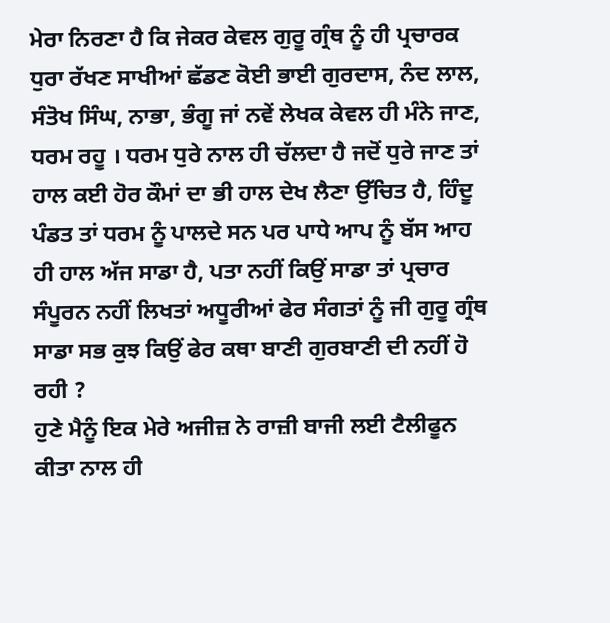ਮੇਰਾ ਨਿਰਣਾ ਹੈ ਕਿ ਜੇਕਰ ਕੇਵਲ ਗੁਰੂ ਗ੍ਰੰਥ ਨੂੰ ਹੀ ਪ੍ਰਚਾਰਕ ਧੁਰਾ ਰੱਖਣ ਸਾਖੀਆਂ ਛੱਡਣ ਕੋਈ ਭਾਈ ਗੁਰਦਾਸ, ਨੰਦ ਲਾਲ, ਸੰਤੋਖ ਸਿੰਘ, ਨਾਭਾ, ਭੰਗੂ ਜਾਂ ਨਵੇਂ ਲੇਖਕ ਕੇਵਲ ਹੀ ਮੰਨੇ ਜਾਣ, ਧਰਮ ਰਹੂ । ਧਰਮ ਧੁਰੇ ਨਾਲ ਹੀ ਚੱਲਦਾ ਹੈ ਜਦੋਂ ਧੁਰੇ ਜਾਣ ਤਾਂ ਹਾਲ ਕਈ ਹੋਰ ਕੌਮਾਂ ਦਾ ਭੀ ਹਾਲ ਦੇਖ ਲੈਣਾ ਉੱਚਿਤ ਹੈ, ਹਿੰਦੂ ਪੰਡਤ ਤਾਂ ਧਰਮ ਨੂੰ ਪਾਲਦੇ ਸਨ ਪਰ ਪਾਧੇ ਆਪ ਨੂੰ ਬੱਸ ਆਹ ਹੀ ਹਾਲ ਅੱਜ ਸਾਡਾ ਹੈ, ਪਤਾ ਨਹੀਂ ਕਿਉਂ ਸਾਡਾ ਤਾਂ ਪ੍ਰਚਾਰ ਸੰਪੂਰਨ ਨਹੀਂ ਲਿਖਤਾਂ ਅਧੂਰੀਆਂ ਫੇਰ ਸੰਗਤਾਂ ਨੂੰ ਜੀ ਗੁਰੂ ਗ੍ਰੰਥ ਸਾਡਾ ਸਭ ਕੁਝ ਕਿਉਂ ਫੇਰ ਕਥਾ ਬਾਣੀ ਗੁਰਬਾਣੀ ਦੀ ਨਹੀਂ ਹੋ ਰਹੀ ?
ਹੁਣੇ ਮੈਨੂੰ ਇਕ ਮੇਰੇ ਅਜੀਜ਼ ਨੇ ਰਾਜ਼ੀ ਬਾਜੀ ਲਈ ਟੈਲੀਫੂਨ ਕੀਤਾ ਨਾਲ ਹੀ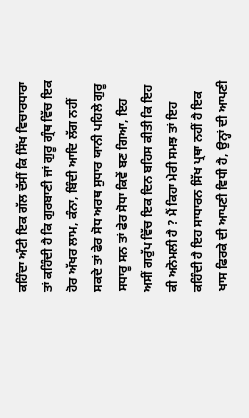ਕਹਿੰਦਾ ਅੰਟੀ ਇਕ ਗੱਲ ਦੱਸੀਂ ਕਿ ਸਿੱਖ ਵਿਚਾਰਧਾਰਾ ਤਾਂ ਕਹਿੰਦੀ ਹੈ ਕਿ ਗੁਰਬਾਣੀ ਜਾਂ ਗੁਰੂ ਗ੍ਰੰਥ ਵਿੱਚ ਇਕ ਹੋਰ ਅੱਖਰ ਲਾਮ, ਕੰਨਾ, ਬਿੰਦੀ ਆਦਿ ਲੱਗ ਨਹੀਂ ਸਕਦੇ ਤਾਂ ਫੇਰ ਸੋਧ ਅਰਥ ਸੁਧਾਰ ਯਾਨੀ ਪਹਿਲੇ ਗੁਰੂ ਸਧਾਰੂ ਸਨ ਤਾਂ ਫੇਰ ਸੋਧਾ ਕਿਵੇਂ ਬਣ ਗਿਆ, ਇਹ ਅਸੀਂ ਗਰੁੱਪ ਵਿੱਚ ਇਕ ਦਿਨ ਬਹਿਸ ਕੀਤੀ ਕਿ ਇਹ ਕੀ ਅਨੋਮਲੀ ਹੈ ? ਮੈਂ ਕਿਹਾ ਮੇਰੀ ਸਮਝ ਤਾਂ ਇਹ ਕਹਿੰਦੀ ਹੈ ਇਹ ਸਾਧਾਰਨ ਸਿੱਖ ਪ੍ਰਥਾ ਨਹੀਂ ਹੈ ਇਕ ਖਾਸ ਫਿਰਕੇ ਦੀ ਆਪਣੀ ਵਿਧੀ ਹੈ, ਉਨ੍ਹਾਂ ਦੀ ਆਪਣੀ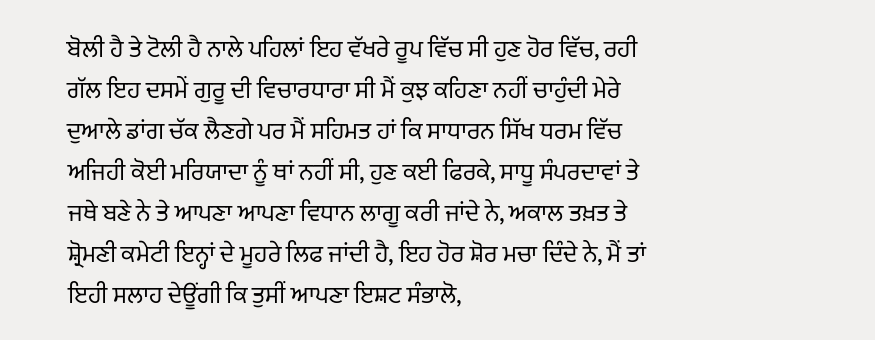ਬੋਲੀ ਹੈ ਤੇ ਟੋਲੀ ਹੈ ਨਾਲੇ ਪਹਿਲਾਂ ਇਹ ਵੱਖਰੇ ਰੂਪ ਵਿੱਚ ਸੀ ਹੁਣ ਹੋਰ ਵਿੱਚ, ਰਹੀ ਗੱਲ ਇਹ ਦਸਮੇਂ ਗੁਰੂ ਦੀ ਵਿਚਾਰਧਾਰਾ ਸੀ ਮੈਂ ਕੁਝ ਕਹਿਣਾ ਨਹੀਂ ਚਾਹੁੰਦੀ ਮੇਰੇ ਦੁਆਲੇ ਡਾਂਗ ਚੱਕ ਲੈਣਗੇ ਪਰ ਮੈਂ ਸਹਿਮਤ ਹਾਂ ਕਿ ਸਾਧਾਰਨ ਸਿੱਖ ਧਰਮ ਵਿੱਚ ਅਜਿਹੀ ਕੋਈ ਮਰਿਯਾਦਾ ਨੂੰ ਥਾਂ ਨਹੀਂ ਸੀ, ਹੁਣ ਕਈ ਫਿਰਕੇ, ਸਾਧੂ ਸੰਪਰਦਾਵਾਂ ਤੇ ਜਥੇ ਬਣੇ ਨੇ ਤੇ ਆਪਣਾ ਆਪਣਾ ਵਿਧਾਨ ਲਾਗੂ ਕਰੀ ਜਾਂਦੇ ਨੇ, ਅਕਾਲ ਤਖ਼ਤ ਤੇ ਸ਼੍ਰੋਮਣੀ ਕਮੇਟੀ ਇਨ੍ਹਾਂ ਦੇ ਮੂਹਰੇ ਲਿਫ ਜਾਂਦੀ ਹੈ, ਇਹ ਹੋਰ ਸ਼ੋਰ ਮਚਾ ਦਿੰਦੇ ਨੇ, ਮੈਂ ਤਾਂ ਇਹੀ ਸਲਾਹ ਦੇਊਂਗੀ ਕਿ ਤੁਸੀਂ ਆਪਣਾ ਇਸ਼ਟ ਸੰਭਾਲੋ,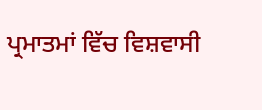ਪ੍ਰਮਾਤਮਾਂ ਵਿੱਚ ਵਿਸ਼ਵਾਸੀ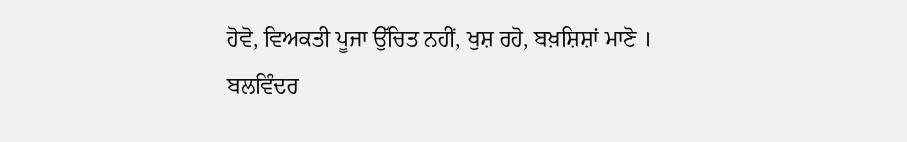ਹੋਵੋ, ਵਿਅਕਤੀ ਪੂਜਾ ਉੱਚਿਤ ਨਹੀਂ, ਖੁਸ਼ ਰਹੋ, ਬਖ਼ਸ਼ਿਸ਼ਾਂ ਮਾਣੋ ।
ਬਲਵਿੰਦਰ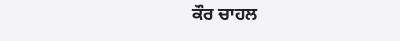ਕੌਰ ਚਾਹਲ